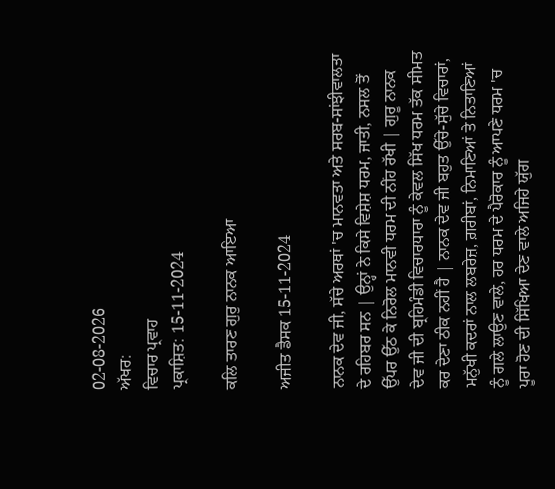02-08-2026
ਅੱਖਰ:
ਵਿਚਾਰ ਪ੍ਰਵਾਹ
ਪ੍ਰਕਾਸ਼ਿਤ: 15-11-2024

ਕਲਿ ਤਾਰਣ ਗੁਰੁ ਨਾਨਕ ਆਇਆ

ਅਜੀਤ ਡੈਸਕ 15-11-2024

ਨਾਨਕ ਦੇਵ ਜੀ, ਸੱਚੇ ਅਰਥਾਂ 'ਚ ਮਾਨਵਤਾ ਅਤੇ ਸਰਬ-ਸਾਂਝੀਵਾਲਤਾ ਦੇ ਰਹਿਬਰ ਸਨ | ਉਨ੍ਹਾਂ ਨੇ ਕਿਸੇ ਵਿਸ਼ੇਸ਼ ਧਰਮ, ਜਾਤੀ, ਨਸਲ ਤੋਂ ਉੱਪਰ ਉੱਠ ਕੇ ਨਿਰੋਲ ਮਾਨਵੀ ਧਰਮ ਦੀ ਨੀਂਹ ਰੱਖੀ | ਗੁਰੂ ਨਾਨਕ ਦੇਵ ਜੀ ਦੀ ਬ੍ਰਹਿਮੰਡੀ ਵਿਚਾਰਧਾਰਾ ਨੂੰ ਕੇਵਲ ਸਿੱਖ ਧਰਮ ਤੱਕ ਸੀਮਤ ਕਰ ਦੇਣਾ ਠੀਕ ਨਹੀਂ ਹੈ | ਨਾਨਕ ਦੇਵ ਜੀ ਬਹੁਤ ਉੱਚੇ-ਸੁੱਚੇ ਵਿਚਾਰਾਂ, ਮਨੁੱਖੀ ਕਦਰਾਂ ਨਾਲ ਲਬਰੇਜ਼, ਗ਼ਰੀਬਾਂ, ਨਿਮਾਣਿਆਂ ਤੇ ਨਿਤਾਣਿਆਂ ਨੂੰ ਗਲੇ ਲਾਉਣ ਵਾਲੇ, ਹਰ ਧਰਮ ਦੇ ਪੈਰੋਕਾਰ ਨੂੰ ਆਪਣੇ ਧਰਮ 'ਚ ਪੂਰਾ ਹੋਣ ਦੀ ਸਿੱਖਿਆ ਦੇਣ ਵਾਲੇ ਅਜਿਹੇ ਯੁੱਗ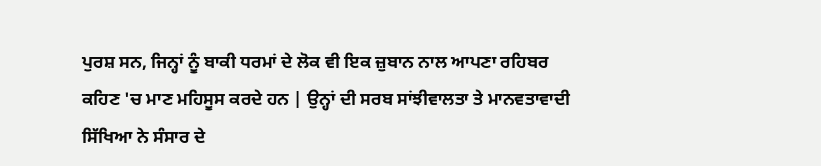ਪੁਰਸ਼ ਸਨ, ਜਿਨ੍ਹਾਂ ਨੂੰ ਬਾਕੀ ਧਰਮਾਂ ਦੇ ਲੋਕ ਵੀ ਇਕ ਜ਼ੁਬਾਨ ਨਾਲ ਆਪਣਾ ਰਹਿਬਰ ਕਹਿਣ 'ਚ ਮਾਣ ਮਹਿਸੂਸ ਕਰਦੇ ਹਨ | ਉਨ੍ਹਾਂ ਦੀ ਸਰਬ ਸਾਂਝੀਵਾਲਤਾ ਤੇ ਮਾਨਵਤਾਵਾਦੀ ਸਿੱਖਿਆ ਨੇ ਸੰਸਾਰ ਦੇ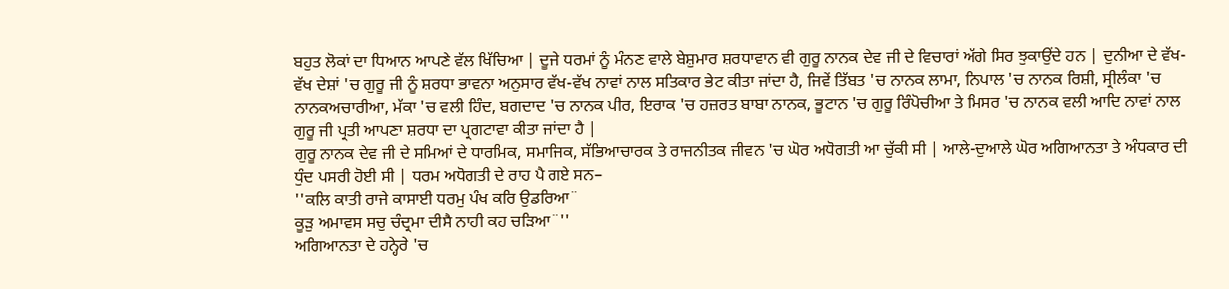ਬਹੁਤ ਲੋਕਾਂ ਦਾ ਧਿਆਨ ਆਪਣੇ ਵੱਲ ਖਿੱਚਿਆ | ਦੂਜੇ ਧਰਮਾਂ ਨੂੰ ਮੰਨਣ ਵਾਲੇ ਬੇਸ਼ੁਮਾਰ ਸ਼ਰਧਾਵਾਨ ਵੀ ਗੁਰੂ ਨਾਨਕ ਦੇਵ ਜੀ ਦੇ ਵਿਚਾਰਾਂ ਅੱਗੇ ਸਿਰ ਝੁਕਾਉਂਦੇ ਹਨ | ਦੁਨੀਆ ਦੇ ਵੱਖ-ਵੱਖ ਦੇਸ਼ਾਂ 'ਚ ਗੁਰੂ ਜੀ ਨੂੰ ਸ਼ਰਧਾ ਭਾਵਨਾ ਅਨੁਸਾਰ ਵੱਖ-ਵੱਖ ਨਾਵਾਂ ਨਾਲ ਸਤਿਕਾਰ ਭੇਟ ਕੀਤਾ ਜਾਂਦਾ ਹੈ, ਜਿਵੇਂ ਤਿੱਬਤ 'ਚ ਨਾਨਕ ਲਾਮਾ, ਨਿਪਾਲ 'ਚ ਨਾਨਕ ਰਿਸ਼ੀ, ਸ੍ਰੀਲੰਕਾ 'ਚ ਨਾਨਕਅਚਾਰੀਆ, ਮੱਕਾ 'ਚ ਵਲੀ ਹਿੰਦ, ਬਗਦਾਦ 'ਚ ਨਾਨਕ ਪੀਰ, ਇਰਾਕ 'ਚ ਹਜ਼ਰਤ ਬਾਬਾ ਨਾਨਕ, ਭੂਟਾਨ 'ਚ ਗੁਰੂ ਰਿੰਪੋਚੀਆ ਤੇ ਮਿਸਰ 'ਚ ਨਾਨਕ ਵਲੀ ਆਦਿ ਨਾਵਾਂ ਨਾਲ ਗੁਰੂ ਜੀ ਪ੍ਰਤੀ ਆਪਣਾ ਸ਼ਰਧਾ ਦਾ ਪ੍ਰਗਟਾਵਾ ਕੀਤਾ ਜਾਂਦਾ ਹੈ |
ਗੁਰੂ ਨਾਨਕ ਦੇਵ ਜੀ ਦੇ ਸਮਿਆਂ ਦੇ ਧਾਰਮਿਕ, ਸਮਾਜਿਕ, ਸੱਭਿਆਚਾਰਕ ਤੇ ਰਾਜਨੀਤਕ ਜੀਵਨ 'ਚ ਘੋਰ ਅਧੋਗਤੀ ਆ ਚੁੱਕੀ ਸੀ | ਆਲੇ-ਦੁਆਲੇ ਘੋਰ ਅਗਿਆਨਤਾ ਤੇ ਅੰਧਕਾਰ ਦੀ ਧੁੰਦ ਪਸਰੀ ਹੋਈ ਸੀ | ਧਰਮ ਅਧੋਗਤੀ ਦੇ ਰਾਹ ਪੈ ਗਏ ਸਨ–
''ਕਲਿ ਕਾਤੀ ਰਾਜੇ ਕਾਸਾਈ ਧਰਮੁ ਪੰਖ ਕਰਿ ਉਡਰਿਆ¨
ਕੂੜੁ ਅਮਾਵਸ ਸਚੁ ਚੰਦ੍ਰਮਾ ਦੀਸੈ ਨਾਹੀ ਕਹ ਚੜਿਆ¨''
ਅਗਿਆਨਤਾ ਦੇ ਹਨ੍ਹੇਰੇ 'ਚ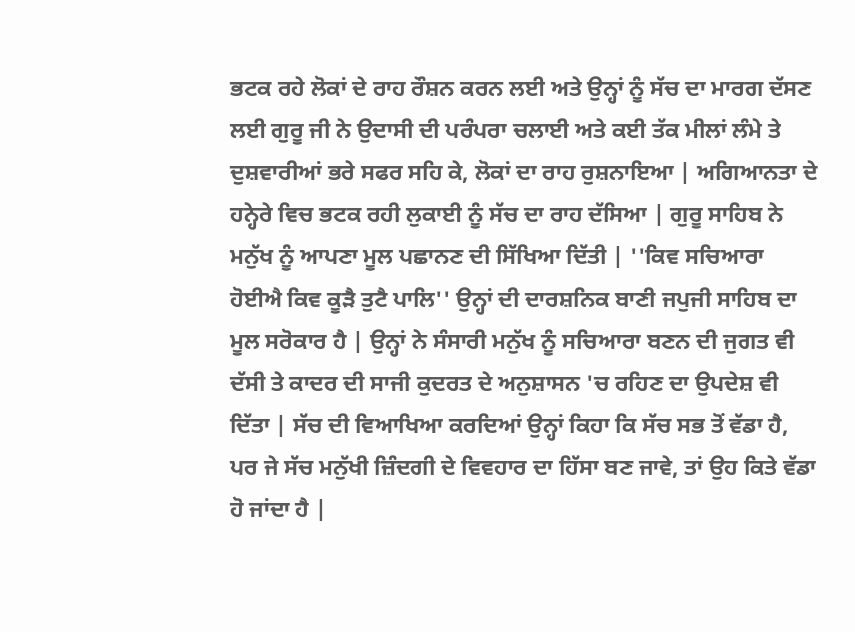ਭਟਕ ਰਹੇ ਲੋਕਾਂ ਦੇ ਰਾਹ ਰੌਸ਼ਨ ਕਰਨ ਲਈ ਅਤੇ ਉਨ੍ਹਾਂ ਨੂੰ ਸੱਚ ਦਾ ਮਾਰਗ ਦੱਸਣ ਲਈ ਗੁਰੂ ਜੀ ਨੇ ਉਦਾਸੀ ਦੀ ਪਰੰਪਰਾ ਚਲਾਈ ਅਤੇ ਕਈ ਤੱਕ ਮੀਲਾਂ ਲੰਮੇ ਤੇ ਦੁਸ਼ਵਾਰੀਆਂ ਭਰੇ ਸਫਰ ਸਹਿ ਕੇ, ਲੋਕਾਂ ਦਾ ਰਾਹ ਰੁਸ਼ਨਾਇਆ | ਅਗਿਆਨਤਾ ਦੇ ਹਨ੍ਹੇਰੇ ਵਿਚ ਭਟਕ ਰਹੀ ਲੁਕਾਈ ਨੂੰ ਸੱਚ ਦਾ ਰਾਹ ਦੱਸਿਆ | ਗੁਰੂ ਸਾਹਿਬ ਨੇ ਮਨੁੱਖ ਨੂੰ ਆਪਣਾ ਮੂਲ ਪਛਾਨਣ ਦੀ ਸਿੱਖਿਆ ਦਿੱਤੀ | ''ਕਿਵ ਸਚਿਆਰਾ ਹੋਈਐ ਕਿਵ ਕੂੜੈ ਤੁਟੈ ਪਾਲਿ'' ਉਨ੍ਹਾਂ ਦੀ ਦਾਰਸ਼ਨਿਕ ਬਾਣੀ ਜਪੁਜੀ ਸਾਹਿਬ ਦਾ ਮੂਲ ਸਰੋਕਾਰ ਹੈ | ਉਨ੍ਹਾਂ ਨੇ ਸੰਸਾਰੀ ਮਨੁੱਖ ਨੂੰ ਸਚਿਆਰਾ ਬਣਨ ਦੀ ਜੁਗਤ ਵੀ ਦੱਸੀ ਤੇ ਕਾਦਰ ਦੀ ਸਾਜੀ ਕੁਦਰਤ ਦੇ ਅਨੁਸ਼ਾਸਨ 'ਚ ਰਹਿਣ ਦਾ ਉਪਦੇਸ਼ ਵੀ ਦਿੱਤਾ | ਸੱਚ ਦੀ ਵਿਆਖਿਆ ਕਰਦਿਆਂ ਉਨ੍ਹਾਂ ਕਿਹਾ ਕਿ ਸੱਚ ਸਭ ਤੋਂ ਵੱਡਾ ਹੈ, ਪਰ ਜੇ ਸੱਚ ਮਨੁੱਖੀ ਜ਼ਿੰਦਗੀ ਦੇ ਵਿਵਹਾਰ ਦਾ ਹਿੱਸਾ ਬਣ ਜਾਵੇ, ਤਾਂ ਉਹ ਕਿਤੇ ਵੱਡਾ ਹੋ ਜਾਂਦਾ ਹੈ |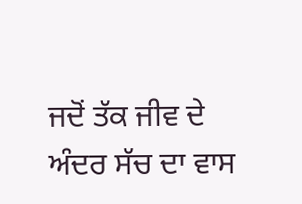ਜਦੋਂ ਤੱਕ ਜੀਵ ਦੇ ਅੰਦਰ ਸੱਚ ਦਾ ਵਾਸ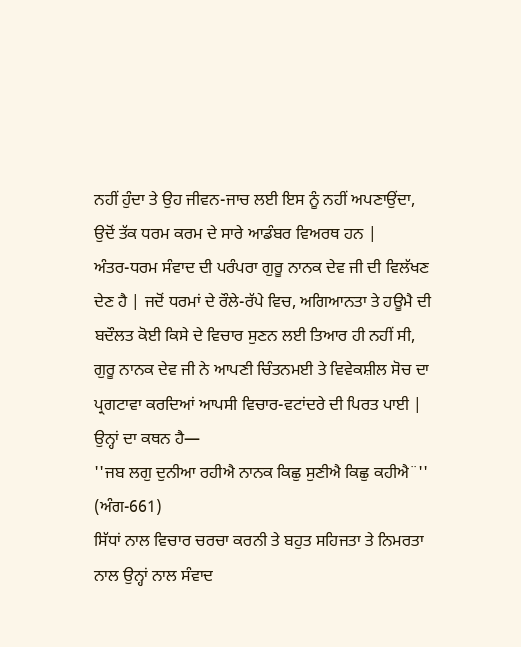ਨਹੀਂ ਹੁੰਦਾ ਤੇ ਉਹ ਜੀਵਨ-ਜਾਚ ਲਈ ਇਸ ਨੂੰ ਨਹੀਂ ਅਪਣਾਉਂਦਾ, ਉਦੋਂ ਤੱਕ ਧਰਮ ਕਰਮ ਦੇ ਸਾਰੇ ਆਡੰਬਰ ਵਿਅਰਥ ਹਨ |
ਅੰਤਰ-ਧਰਮ ਸੰਵਾਦ ਦੀ ਪਰੰਪਰਾ ਗੁਰੂ ਨਾਨਕ ਦੇਵ ਜੀ ਦੀ ਵਿਲੱਖਣ ਦੇਣ ਹੈ | ਜਦੋਂ ਧਰਮਾਂ ਦੇ ਰੌਲੇ-ਰੱਪੇ ਵਿਚ, ਅਗਿਆਨਤਾ ਤੇ ਹਊਮੈ ਦੀ ਬਦੌਲਤ ਕੋਈ ਕਿਸੇ ਦੇ ਵਿਚਾਰ ਸੁਣਨ ਲਈ ਤਿਆਰ ਹੀ ਨਹੀਂ ਸੀ, ਗੁਰੂ ਨਾਨਕ ਦੇਵ ਜੀ ਨੇ ਆਪਣੀ ਚਿੰਤਨਮਈ ਤੇ ਵਿਵੇਕਸ਼ੀਲ ਸੋਚ ਦਾ ਪ੍ਰਗਟਾਵਾ ਕਰਦਿਆਂ ਆਪਸੀ ਵਿਚਾਰ-ਵਟਾਂਦਰੇ ਦੀ ਪਿਰਤ ਪਾਈ | ਉਨ੍ਹਾਂ ਦਾ ਕਥਨ ਹੈ—
''ਜਬ ਲਗੁ ਦੁਨੀਆ ਰਹੀਐ ਨਾਨਕ ਕਿਛੁ ਸੁਣੀਐ ਕਿਛੁ ਕਹੀਐ¨'' (ਅੰਗ-661)
ਸਿੱਧਾਂ ਨਾਲ ਵਿਚਾਰ ਚਰਚਾ ਕਰਨੀ ਤੇ ਬਹੁਤ ਸਹਿਜਤਾ ਤੇ ਨਿਮਰਤਾ ਨਾਲ ਉਨ੍ਹਾਂ ਨਾਲ ਸੰਵਾਦ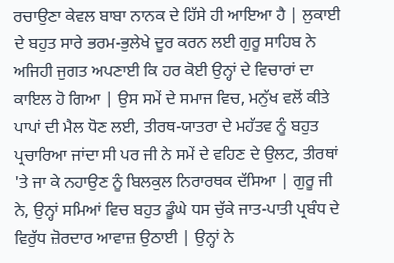ਰਚਾਉਣਾ ਕੇਵਲ ਬਾਬਾ ਨਾਨਕ ਦੇ ਹਿੱਸੇ ਹੀ ਆਇਆ ਹੈ | ਲੁਕਾਈ ਦੇ ਬਹੁਤ ਸਾਰੇ ਭਰਮ-ਭੁਲੇਖੇ ਦੂਰ ਕਰਨ ਲਈ ਗੁਰੂ ਸਾਹਿਬ ਨੇ ਅਜਿਹੀ ਜੁਗਤ ਅਪਣਾਈ ਕਿ ਹਰ ਕੋਈ ਉਨ੍ਹਾਂ ਦੇ ਵਿਚਾਰਾਂ ਦਾ ਕਾਇਲ ਹੋ ਗਿਆ | ਉਸ ਸਮੇਂ ਦੇ ਸਮਾਜ ਵਿਚ, ਮਨੁੱਖ ਵਲੋਂ ਕੀਤੇ ਪਾਪਾਂ ਦੀ ਮੈਲ ਧੋਣ ਲਈ, ਤੀਰਥ-ਯਾਤਰਾ ਦੇ ਮਹੱਤਵ ਨੂੰ ਬਹੁਤ ਪ੍ਰਚਾਰਿਆ ਜਾਂਦਾ ਸੀ ਪਰ ਜੀ ਨੇ ਸਮੇਂ ਦੇ ਵਹਿਣ ਦੇ ਉਲਟ, ਤੀਰਥਾਂ 'ਤੇ ਜਾ ਕੇ ਨਹਾਉਣ ਨੂੰ ਬਿਲਕੁਲ ਨਿਰਾਰਥਕ ਦੱਸਿਆ | ਗੁਰੂ ਜੀ ਨੇ, ਉਨ੍ਹਾਂ ਸਮਿਆਂ ਵਿਚ ਬਹੁਤ ਡੂੰਘੇ ਧਸ ਚੁੱਕੇ ਜਾਤ-ਪਾਤੀ ਪ੍ਰਬੰਧ ਦੇ ਵਿਰੁੱਧ ਜ਼ੋਰਦਾਰ ਆਵਾਜ਼ ਉਠਾਈ | ਉਨ੍ਹਾਂ ਨੇ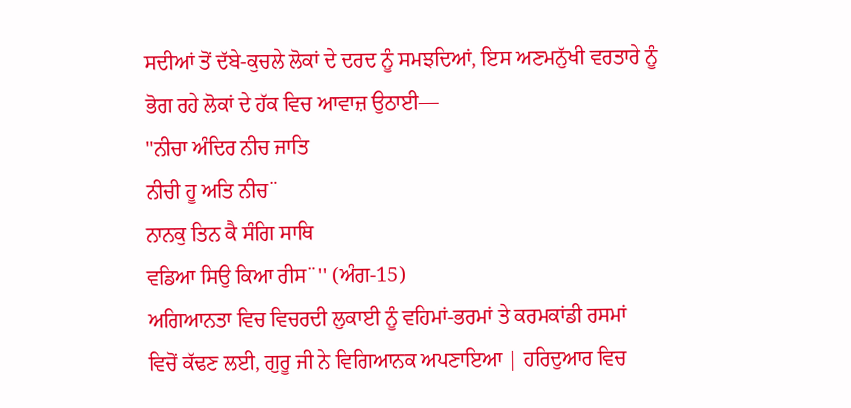ਸਦੀਆਂ ਤੋਂ ਦੱਬੇ-ਕੁਚਲੇ ਲੋਕਾਂ ਦੇ ਦਰਦ ਨੂੰ ਸਮਝਦਿਆਂ, ਇਸ ਅਣਮਨੁੱਖੀ ਵਰਤਾਰੇ ਨੂੰ ਭੋਗ ਰਹੇ ਲੋਕਾਂ ਦੇ ਹੱਕ ਵਿਚ ਆਵਾਜ਼ ਉਠਾਈ—
''ਨੀਚਾ ਅੰਦਿਰ ਨੀਚ ਜਾਤਿ
ਨੀਚੀ ਹੂ ਅਤਿ ਨੀਚ¨
ਨਾਨਕੁ ਤਿਨ ਕੈ ਸੰਗਿ ਸਾਥਿ
ਵਡਿਆ ਸਿਉ ਕਿਆ ਰੀਸ¨'' (ਅੰਗ-15)
ਅਗਿਆਨਤਾ ਵਿਚ ਵਿਚਰਦੀ ਲੁਕਾਈ ਨੂੰ ਵਹਿਮਾਂ-ਭਰਮਾਂ ਤੇ ਕਰਮਕਾਂਡੀ ਰਸਮਾਂ ਵਿਚੋਂ ਕੱਢਣ ਲਈ, ਗੁਰੂ ਜੀ ਨੇ ਵਿਗਿਆਨਕ ਅਪਣਾਇਆ | ਹਰਿਦੁਆਰ ਵਿਚ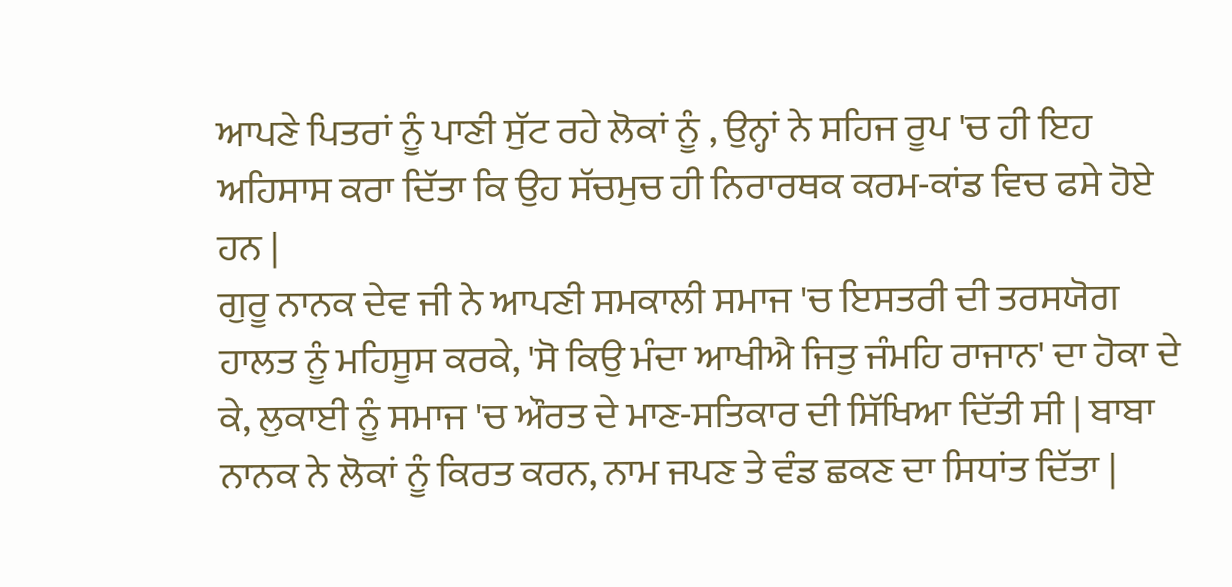ਆਪਣੇ ਪਿਤਰਾਂ ਨੂੰ ਪਾਣੀ ਸੁੱਟ ਰਹੇ ਲੋਕਾਂ ਨੂੰ , ਉਨ੍ਹਾਂ ਨੇ ਸਹਿਜ ਰੂਪ 'ਚ ਹੀ ਇਹ ਅਹਿਸਾਸ ਕਰਾ ਦਿੱਤਾ ਕਿ ਉਹ ਸੱਚਮੁਚ ਹੀ ਨਿਰਾਰਥਕ ਕਰਮ-ਕਾਂਡ ਵਿਚ ਫਸੇ ਹੋਏ ਹਨ |
ਗੁਰੂ ਨਾਨਕ ਦੇਵ ਜੀ ਨੇ ਆਪਣੀ ਸਮਕਾਲੀ ਸਮਾਜ 'ਚ ਇਸਤਰੀ ਦੀ ਤਰਸਯੋਗ ਹਾਲਤ ਨੂੰ ਮਹਿਸੂਸ ਕਰਕੇ, 'ਸੋ ਕਿਉ ਮੰਦਾ ਆਖੀਐ ਜਿਤੁ ਜੰਮਹਿ ਰਾਜਾਨ' ਦਾ ਹੋਕਾ ਦੇ ਕੇ, ਲੁਕਾਈ ਨੂੰ ਸਮਾਜ 'ਚ ਔਰਤ ਦੇ ਮਾਣ-ਸਤਿਕਾਰ ਦੀ ਸਿੱਖਿਆ ਦਿੱਤੀ ਸੀ | ਬਾਬਾ ਨਾਨਕ ਨੇ ਲੋਕਾਂ ਨੂੰ ਕਿਰਤ ਕਰਨ, ਨਾਮ ਜਪਣ ਤੇ ਵੰਡ ਛਕਣ ਦਾ ਸਿਧਾਂਤ ਦਿੱਤਾ |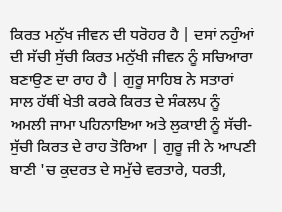ਕਿਰਤ ਮਨੁੱਖ ਜੀਵਨ ਦੀ ਧਰੋਹਰ ਹੈ | ਦਸਾਂ ਨਹੁੰਆਂ ਦੀ ਸੱਚੀ ਸੁੱਚੀ ਕਿਰਤ ਮਨੁੱਖੀ ਜੀਵਨ ਨੂੰ ਸਚਿਆਰਾ ਬਣਾਉਣ ਦਾ ਰਾਹ ਹੈ | ਗੁਰੂ ਸਾਹਿਬ ਨੇ ਸਤਾਰਾਂ ਸਾਲ ਹੱਥੀਂ ਖੇਤੀ ਕਰਕੇ ਕਿਰਤ ਦੇ ਸੰਕਲਪ ਨੂੰ ਅਮਲੀ ਜਾਮਾ ਪਹਿਨਾਇਆ ਅਤੇ ਲੁਕਾਈ ਨੂੰ ਸੱਚੀ-ਸੁੱਚੀ ਕਿਰਤ ਦੇ ਰਾਹ ਤੋਰਿਆ | ਗੁਰੂ ਜੀ ਨੇ ਆਪਣੀ ਬਾਣੀ 'ਚ ਕੁਦਰਤ ਦੇ ਸਮੁੱਚੇ ਵਰਤਾਰੇ, ਧਰਤੀ,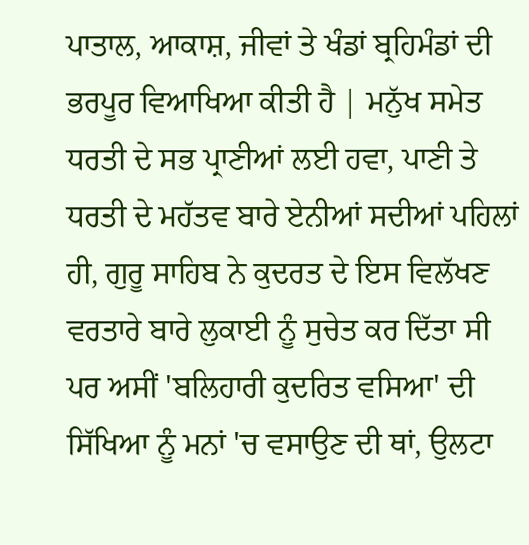ਪਾਤਾਲ, ਆਕਾਸ਼, ਜੀਵਾਂ ਤੇ ਖੰਡਾਂ ਬ੍ਰਹਿਮੰਡਾਂ ਦੀ ਭਰਪੂਰ ਵਿਆਖਿਆ ਕੀਤੀ ਹੈ | ਮਨੁੱਖ ਸਮੇਤ ਧਰਤੀ ਦੇ ਸਭ ਪ੍ਰਾਣੀਆਂ ਲਈ ਹਵਾ, ਪਾਣੀ ਤੇ ਧਰਤੀ ਦੇ ਮਹੱਤਵ ਬਾਰੇ ਏਨੀਆਂ ਸਦੀਆਂ ਪਹਿਲਾਂ ਹੀ, ਗੁਰੂ ਸਾਹਿਬ ਨੇ ਕੁਦਰਤ ਦੇ ਇਸ ਵਿਲੱਖਣ ਵਰਤਾਰੇ ਬਾਰੇ ਲੁਕਾਈ ਨੂੰ ਸੁਚੇਤ ਕਰ ਦਿੱਤਾ ਸੀ ਪਰ ਅਸੀਂ 'ਬਲਿਹਾਰੀ ਕੁਦਰਿਤ ਵਸਿਆ' ਦੀ ਸਿੱਖਿਆ ਨੂੰ ਮਨਾਂ 'ਚ ਵਸਾਉਣ ਦੀ ਥਾਂ, ਉਲਟਾ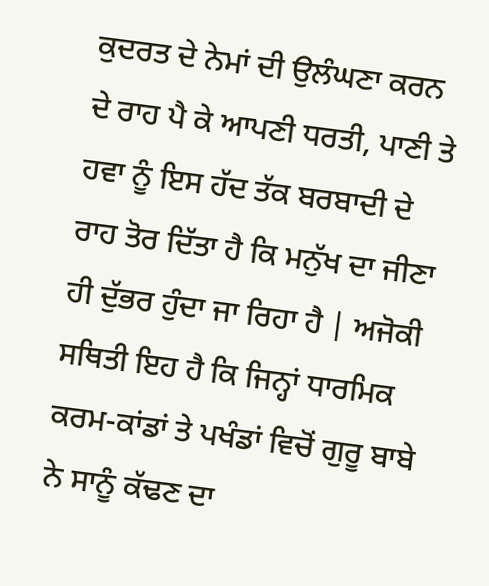ਕੁਦਰਤ ਦੇ ਨੇਮਾਂ ਦੀ ਉਲੰਘਣਾ ਕਰਨ ਦੇ ਰਾਹ ਪੈ ਕੇ ਆਪਣੀ ਧਰਤੀ, ਪਾਣੀ ਤੇ ਹਵਾ ਨੂੰ ਇਸ ਹੱਦ ਤੱਕ ਬਰਬਾਦੀ ਦੇ ਰਾਹ ਤੋਰ ਦਿੱਤਾ ਹੈ ਕਿ ਮਨੁੱਖ ਦਾ ਜੀਣਾ ਹੀ ਦੁੱਭਰ ਹੁੰਦਾ ਜਾ ਰਿਹਾ ਹੈ | ਅਜੋਕੀ ਸਥਿਤੀ ਇਹ ਹੈ ਕਿ ਜਿਨ੍ਹਾਂ ਧਾਰਮਿਕ ਕਰਮ-ਕਾਂਡਾਂ ਤੇ ਪਖੰਡਾਂ ਵਿਚੋਂ ਗੁਰੂ ਬਾਬੇ ਨੇ ਸਾਨੂੰ ਕੱਢਣ ਦਾ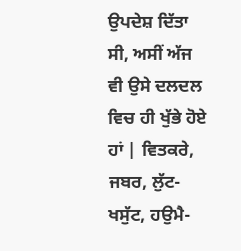ਉਪਦੇਸ਼ ਦਿੱਤਾ ਸੀ, ਅਸੀਂ ਅੱਜ ਵੀ ਉਸੇ ਦਲਦਲ ਵਿਚ ਹੀ ਖੁੱਭੇ ਹੋਏ ਹਾਂ | ਵਿਤਕਰੇ, ਜਬਰ, ਲੁੱਟ-ਖਸੁੱਟ, ਹਉਮੈ-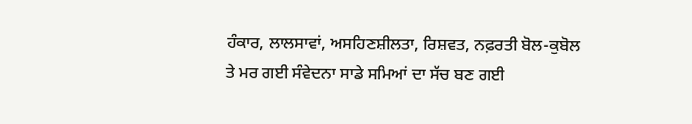ਹੰਕਾਰ, ਲਾਲਸਾਵਾਂ, ਅਸਹਿਣਸ਼ੀਲਤਾ, ਰਿਸ਼ਵਤ, ਨਫ਼ਰਤੀ ਬੋਲ-ਕੁਬੋਲ ਤੇ ਮਰ ਗਈ ਸੰਵੇਦਨਾ ਸਾਡੇ ਸਮਿਆਂ ਦਾ ਸੱਚ ਬਣ ਗਈ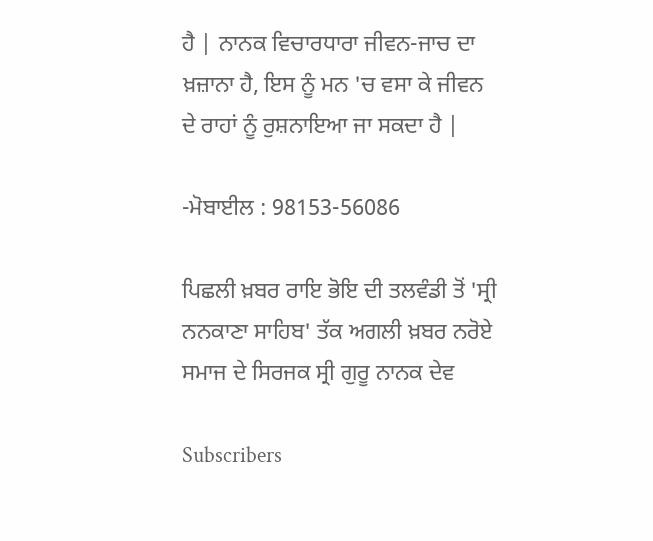ਹੈ | ਨਾਨਕ ਵਿਚਾਰਧਾਰਾ ਜੀਵਨ-ਜਾਚ ਦਾ ਖ਼ਜ਼ਾਨਾ ਹੈ, ਇਸ ਨੂੰ ਮਨ 'ਚ ਵਸਾ ਕੇ ਜੀਵਨ ਦੇ ਰਾਹਾਂ ਨੂੰ ਰੁਸ਼ਨਾਇਆ ਜਾ ਸਕਦਾ ਹੈ |

-ਮੋਬਾਈਲ : 98153-56086

ਪਿਛਲੀ ਖ਼ਬਰ ਰਾਇ ਭੋਇ ਦੀ ਤਲਵੰਡੀ ਤੋਂ 'ਸ੍ਰੀ ਨਨਕਾਣਾ ਸਾਹਿਬ' ਤੱਕ ਅਗਲੀ ਖ਼ਬਰ ਨਰੋਏ ਸਮਾਜ ਦੇ ਸਿਰਜਕ ਸ੍ਰੀ ਗੁਰੂ ਨਾਨਕ ਦੇਵ

Subscribers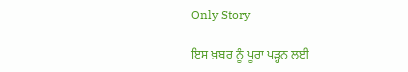Only Story

ਇਸ ਖ਼ਬਰ ਨੂੰ ਪੂਰਾ ਪੜ੍ਹਨ ਲਈ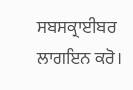ਸਬਸਕ੍ਰਾਈਬਰ ਲਾਗਇਨ ਕਰੋ।